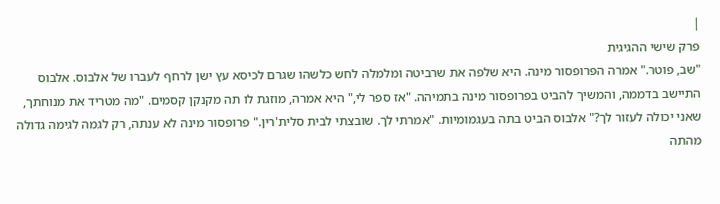|
פרק שישי ההגיגית
"שב, פוטר." אמרה הפרופסור מינה. היא שלפה את שרביטה ומלמלה לחש כלשהו שגרם לכיסא עץ ישן לרחף לעברו של אלבוס. אלבוס התיישב בדממה, והמשיך להביט בפרופסור מינה בתמיהה. "אז ספר לי," היא אמרה, מוזגת לו תה מקנקן קסמים. "מה מטריד את מנוחתך, שאני יכולה לעזור לך?" אלבוס הביט בתה בעגמומיות. "אמרתי לך. שובצתי לבית סלית'רין." פרופסור מינה לא ענתה, רק לגמה לגימה גדולה מהתה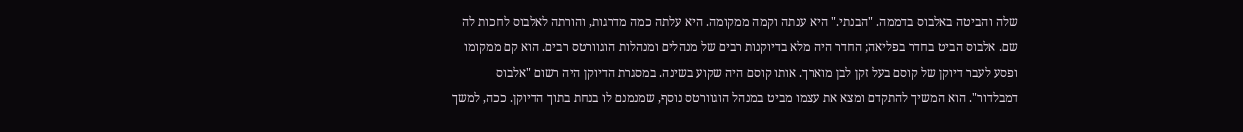שלה והביטה באלבוס בדממה. "הבנתי." היא ענתה וקמה ממקומה. היא עלתה כמה מדרגות, והורתה לאלבוס לחכות לה שם. אלבוס הביט בחדר בפליאה; החדר היה מלא בדיוקנות רבים של מנהלים ומנהלות הוגוורטס רבים. הוא קם ממקומו ופסע לעבר דיוקן של קוסם בעל זקן לבן מוארך. אותו קוסם היה שקוע בשינה. במסגרת הדיוקן היה רשום "אלבוס דמבלדור". הוא המשיך להתקדם ומצא את עצמו מביט במנהל הוגוורטס נוסף, שמנמנם לו בנחת בתוך הדיוקן. ככה, למשך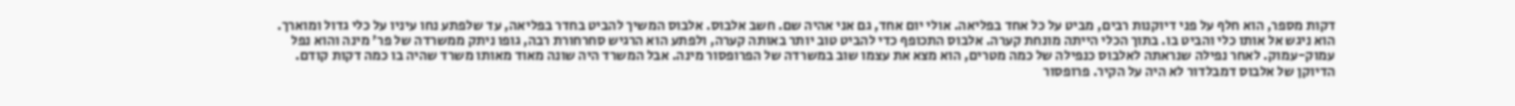דקות מספר, הוא חלף על פני דיוקנות רבים, מביט על כל אחד בפליאה. אולי יום אחד, גם אני אהיה שם. חשב אלבוס. אלבוס המשיך להביט בחדר בפליאה, עד שלפתע נחו עיניו על כלי גדול ומוארך. הוא ניגש אל אותו כלי והביט בו. בתוך הכלי הייתה מונחת קערה. אלבוס התכופף כדי להביט טוב יותר באותה קערה, ולפתע הוא הרגיש סחרחורת רבה, גופו ניתק ממשרדה של פר' מינה והוא נפל עמוק-עמוק. לאחר נפילה שנראתה לאלבוס כנפילה של כמה מטרים, הוא מצא את עצמו שוב במשרדה של הפרופסור מינה. אבל המשרד היה שונה מאוד מאותו משרד שהיה בו כמה דקות קודם. הדיוקן של אלבוס דמבלדור לא היה על הקיר. פרופסור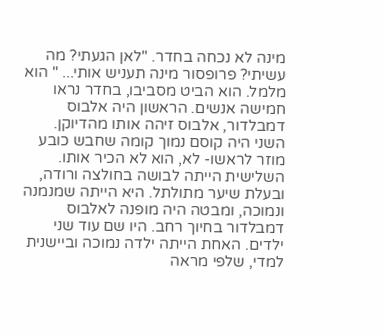מינה לא נכחה בחדר. "לאן הגעתי? מה עשיתי? פרופסור מינה תעניש אותי... " הוא מלמל. הוא הביט מסביבו, בחדר נראו חמישה אנשים. הראשון היה אלבוס דמבלדור, אלבוס זיהה אותו מהדיוקן. השני היה קוסם נמוך קומה שחבש כובע מוזר לראשו- לא, הוא לא הכיר אותו. השלישית הייתה לבושה בחולצה ורודה, ובעלת שיער מתולתל. היא הייתה שמנמנה ונמוכה, ומבטה היה מופנה לאלבוס דמבלדור בחיוך רחב. היו שם עוד שני ילדים. האחת הייתה ילדה נמוכה וביישנית למדי, שלפי מראה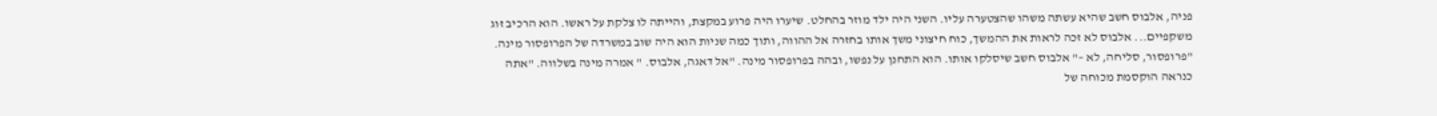פניה, אלבוס חשב שהיא עשתה משהו שהצטערה עליו. השני היה ילד מוזר בהחלט. שיערו היה פרוע במקצת, והייתה לו צלקת על ראשו. הוא הרכיב זוג משקפיים... אלבוס לא זכה לראות את ההמשך, כוח חיצוני משך אותו בחזרה אל ההווה, ותוך כמה שניות הוא היה שוב במשרדה של הפרופסור מינה. "פרופסור, סליחה, לא –" אלבוס חשב שיסלקו אותו. הוא התחנן על נפשו, ובהה בפרופסור מינה. "אל דאגה, אלבוס. " אמרה מינה בשלווה. "אתה כנראה הוקסמת מכוחה של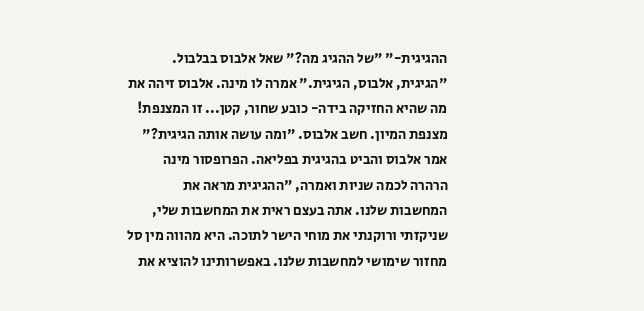ההגיגית-" "של ההגיג מה?" שאל אלבוס בבלבול. "הגיגית, אלבוס, הגיגית." אמרה לו מינה. אלבוס זיהה את מה שהיא החזיקה בידה- כובע שחור, קטן... זו המצנפת! מצנפת המיון. חשב אלבוס. "ומה עושה אותה הגיגית?" אמר אלבוס והביט בהגיגית בפליאה. הפרופסור מינה הרהרה לכמה שניות ואמרה, "ההגיגית מראה את המחשבות שלנו. אתה בעצם ראית את המחשבות שלי, שניקזתי ורוקנתי את מוחי הישר לתוכה. היא מהווה מין סל מחזור שימושי למחשבות שלנו. באפשרותינו להוציא את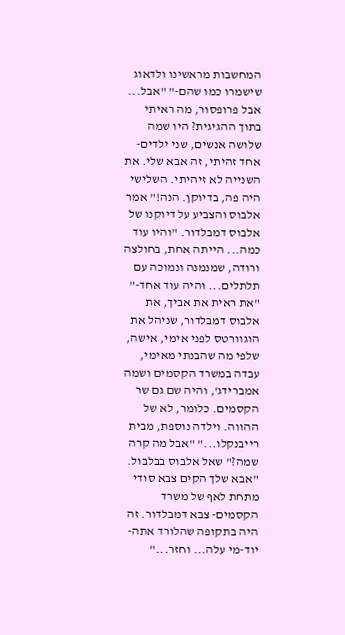המחשבות מראשינו ולדאוג שישמרו כמו שהם-" "אבל... אבל פרופסור, מה ראיתי בתוך ההגיגית? היו שמה שלושה אנשים, שני ילדים- אחד זהיתי, זה אבא שלי. את השנייה לא זיהיתי. השלישי היה פה, בדיוקן. הנה!" אמר אלבוס והצביע על דיוקנו של אלבוס דמבלדור. "והיו עוד כמה... הייתה אחת, בחולצה ורודה, שמנמנה ונמוכה עם תלתלים... והיה עוד אחד-" "את ראית את אביך, את אלבוס דמבלדור, שניהל את הוגוורטס לפני אימי, אישה, שלפי מה שהבנתי מאימי, עבדה במשרד הקסמים ושמה אמברידג', והיה שם גם שר הקסמים. כלומר, לא של ההווה. וילדה נוספת, מבית רייבנקלו..." "אבל מה קרה שמה?" שאל אלבוס בבלבול. "אבא שלך הקים צבא סודי מתחת לאף של משרד הקסמים- צבא דמבלדור. זה היה בתקופה שהלורד אתה-יוד-מי עלה... וחזר..."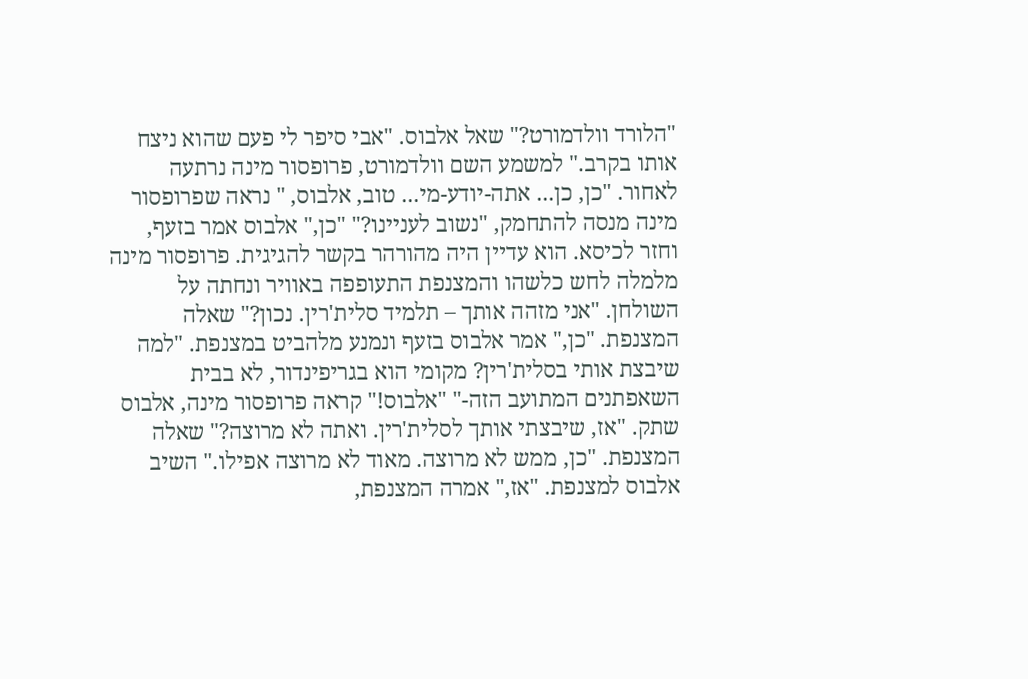"הלורד וולדמורט?" שאל אלבוס. "אבי סיפר לי פעם שהוא ניצח אותו בקרב." למשמע השם וולדמורט, פרופסור מינה נרתעה לאחור. "כן, כן... אתה-יודע-מי... טוב, אלבוס, " נראה שפרופסור מינה מנסה להתחמק, "נשוב לעניינו?" "כן," אלבוס אמר בזעף, וחזר לכיסא. הוא עדיין היה מהורהר בקשר להגיגית. פרופסור מינה מלמלה לחש כלשהו והמצנפת התעופפה באוויר ונחתה על השולחן. "אני מזהה אותך – תלמיד סלית'רין. נכון?" שאלה המצנפת. "כן," אמר אלבוס בזעף ונמנע מלהביט במצנפת. "למה שיבצת אותי בסלית'רין? מקומי הוא בגריפינדור, לא בבית השאפתנים המתועב הזה-" "אלבוס!" קראה פרופסור מינה, אלבוס שתק. "אז, שיבצתי אותך לסלית'רין. ואתה לא מרוצה?" שאלה המצנפת. "כן, ממש לא מרוצה. מאוד לא מרוצה אפילו." השיב אלבוס למצנפת. "אז," אמרה המצנפת,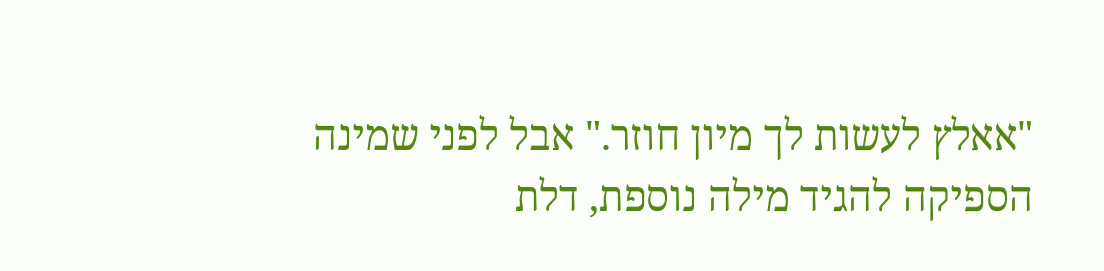"אאלץ לעשות לך מיון חוזר." אבל לפני שמינה הספיקה להגיד מילה נוספת, דלת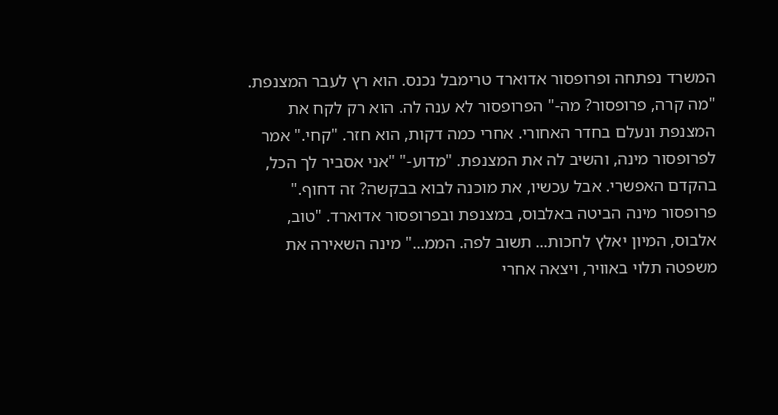המשרד נפתחה ופרופסור אדוארד טרימבל נכנס. הוא רץ לעבר המצנפת. "מה קרה, פרופסור? מה-" הפרופסור לא ענה לה. הוא רק לקח את המצנפת ונעלם בחדר האחורי. אחרי כמה דקות, הוא חזר. "קחי." אמר לפרופסור מינה, והשיב לה את המצנפת. "מדוע-" "אני אסביר לך הכל, בהקדם האפשרי. אבל עכשיו, את מוכנה לבוא בבקשה? זה דחוף." פרופסור מינה הביטה באלבוס, במצנפת ובפרופסור אדוארד. "טוב, אלבוס, המיון יאלץ לחכות... תשוב לפה. הממ..." מינה השאירה את משפטה תלוי באוויר, ויצאה אחרי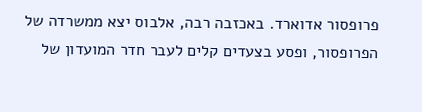פרופסור אדוארד. באכזבה רבה, אלבוס יצא ממשרדה של הפרופסור, ופסע בצעדים קלים לעבר חדר המועדון של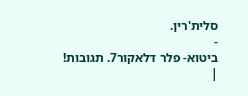סלית'רין.
-
ביטוא- פלר דלאקור7. תגובות!
|